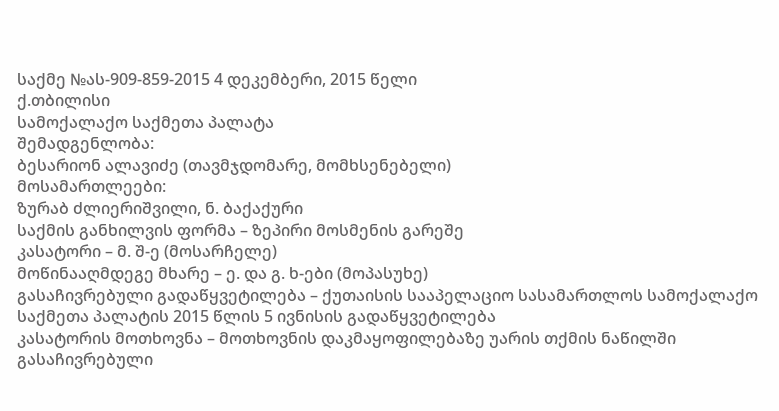საქმე №ას-909-859-2015 4 დეკემბერი, 2015 წელი
ქ.თბილისი
სამოქალაქო საქმეთა პალატა
შემადგენლობა:
ბესარიონ ალავიძე (თავმჯდომარე, მომხსენებელი)
მოსამართლეები:
ზურაბ ძლიერიშვილი, ნ. ბაქაქური
საქმის განხილვის ფორმა – ზეპირი მოსმენის გარეშე
კასატორი – მ. შ-ე (მოსარჩელე)
მოწინააღმდეგე მხარე – ე. და გ. ხ-ები (მოპასუხე)
გასაჩივრებული გადაწყვეტილება – ქუთაისის სააპელაციო სასამართლოს სამოქალაქო საქმეთა პალატის 2015 წლის 5 ივნისის გადაწყვეტილება
კასატორის მოთხოვნა – მოთხოვნის დაკმაყოფილებაზე უარის თქმის ნაწილში გასაჩივრებული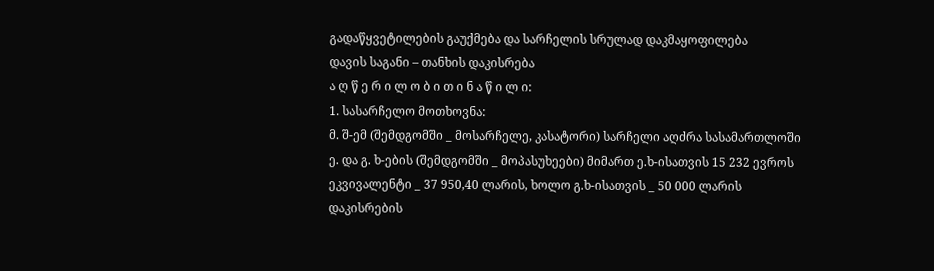გადაწყვეტილების გაუქმება და სარჩელის სრულად დაკმაყოფილება
დავის საგანი – თანხის დაკისრება
ა ღ წ ე რ ი ლ ო ბ ი თ ი ნ ა წ ი ლ ი:
1. სასარჩელო მოთხოვნა:
მ. შ-ემ (შემდგომში _ მოსარჩელე, კასატორი) სარჩელი აღძრა სასამართლოში ე. და გ. ხ-ების (შემდგომში _ მოპასუხეები) მიმართ ე.ხ-ისათვის 15 232 ევროს ეკვივალენტი _ 37 950,40 ლარის, ხოლო გ.ხ-ისათვის _ 50 000 ლარის დაკისრების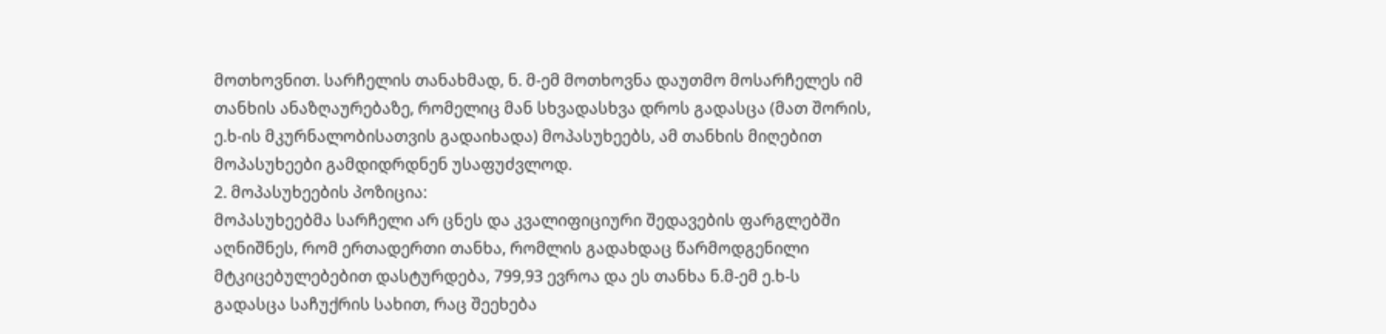მოთხოვნით. სარჩელის თანახმად, ნ. მ-ემ მოთხოვნა დაუთმო მოსარჩელეს იმ თანხის ანაზღაურებაზე, რომელიც მან სხვადასხვა დროს გადასცა (მათ შორის, ე.ხ-ის მკურნალობისათვის გადაიხადა) მოპასუხეებს, ამ თანხის მიღებით მოპასუხეები გამდიდრდნენ უსაფუძვლოდ.
2. მოპასუხეების პოზიცია:
მოპასუხეებმა სარჩელი არ ცნეს და კვალიფიციური შედავების ფარგლებში აღნიშნეს, რომ ერთადერთი თანხა, რომლის გადახდაც წარმოდგენილი მტკიცებულებებით დასტურდება, 799,93 ევროა და ეს თანხა ნ.მ-ემ ე.ხ-ს გადასცა საჩუქრის სახით, რაც შეეხება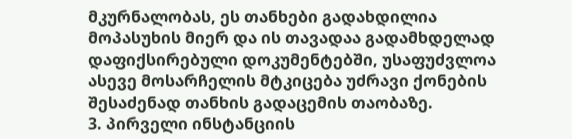მკურნალობას, ეს თანხები გადახდილია მოპასუხის მიერ და ის თავადაა გადამხდელად დაფიქსირებული დოკუმენტებში, უსაფუძვლოა ასევე მოსარჩელის მტკიცება უძრავი ქონების შესაძენად თანხის გადაცემის თაობაზე.
3. პირველი ინსტანციის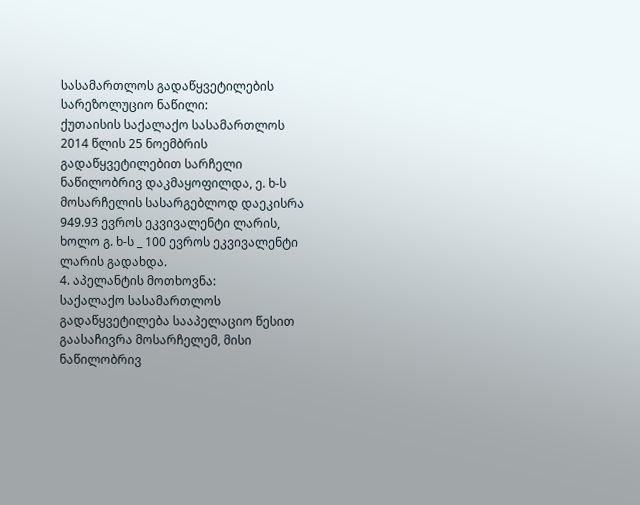სასამართლოს გადაწყვეტილების სარეზოლუციო ნაწილი:
ქუთაისის საქალაქო სასამართლოს 2014 წლის 25 ნოემბრის გადაწყვეტილებით სარჩელი ნაწილობრივ დაკმაყოფილდა, ე. ხ-ს მოსარჩელის სასარგებლოდ დაეკისრა 949.93 ევროს ეკვივალენტი ლარის, ხოლო გ. ხ-ს _ 100 ევროს ეკვივალენტი ლარის გადახდა.
4. აპელანტის მოთხოვნა:
საქალაქო სასამართლოს გადაწყვეტილება სააპელაციო წესით გაასაჩივრა მოსარჩელემ, მისი ნაწილობრივ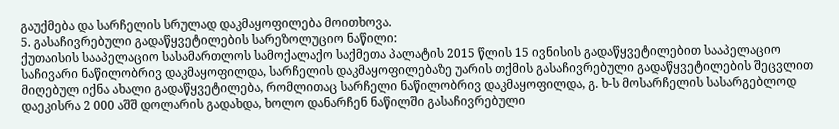გაუქმება და სარჩელის სრულად დაკმაყოფილება მოითხოვა.
5. გასაჩივრებული გადაწყვეტილების სარეზოლუციო ნაწილი:
ქუთაისის სააპელაციო სასამართლოს სამოქალაქო საქმეთა პალატის 2015 წლის 15 ივნისის გადაწყვეტილებით სააპელაციო საჩივარი ნაწილობრივ დაკმაყოფილდა, სარჩელის დაკმაყოფილებაზე უარის თქმის გასაჩივრებული გადაწყვეტილების შეცვლით მიღებულ იქნა ახალი გადაწყვეტილება, რომლითაც სარჩელი ნაწილობრივ დაკმაყოფილდა, გ. ხ-ს მოსარჩელის სასარგებლოდ დაეკისრა 2 000 აშშ დოლარის გადახდა, ხოლო დანარჩენ ნაწილში გასაჩივრებული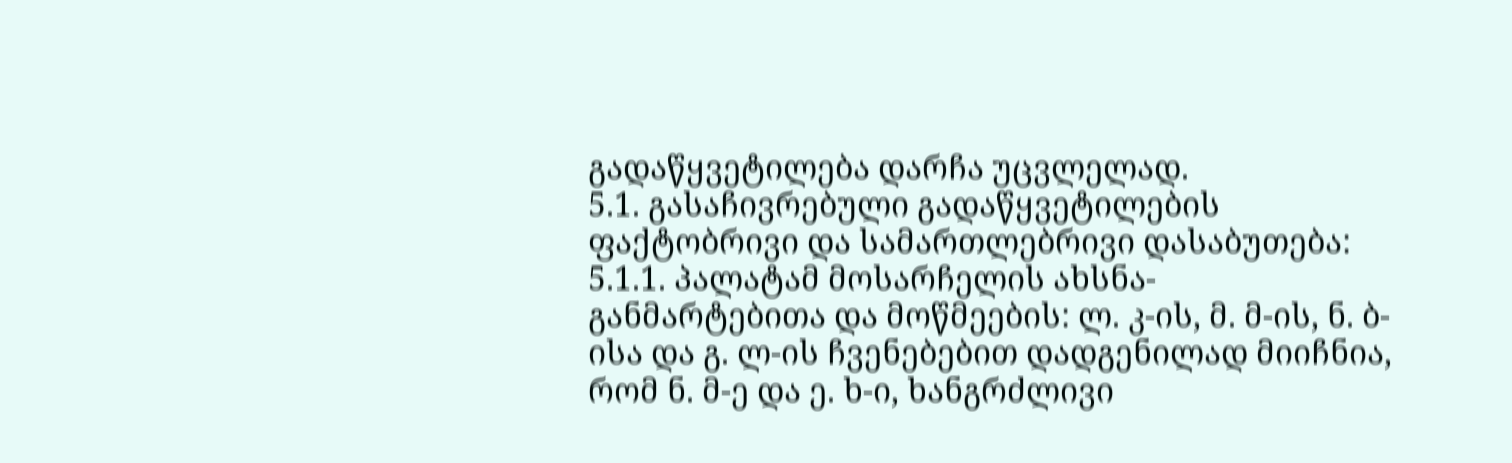გადაწყვეტილება დარჩა უცვლელად.
5.1. გასაჩივრებული გადაწყვეტილების ფაქტობრივი და სამართლებრივი დასაბუთება:
5.1.1. პალატამ მოსარჩელის ახსნა-განმარტებითა და მოწმეების: ლ. კ-ის, მ. მ-ის, ნ. ბ-ისა და გ. ლ-ის ჩვენებებით დადგენილად მიიჩნია, რომ ნ. მ-ე და ე. ხ-ი, ხანგრძლივი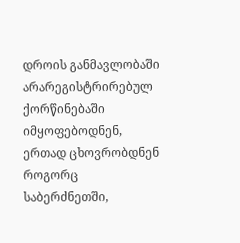დროის განმავლობაში არარეგისტრირებულ ქორწინებაში იმყოფებოდნენ, ერთად ცხოვრობდნენ როგორც საბერძნეთში,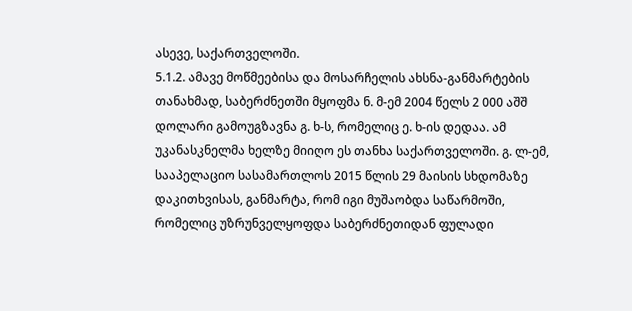ასევე, საქართველოში.
5.1.2. ამავე მოწმეებისა და მოსარჩელის ახსნა-განმარტების თანახმად, საბერძნეთში მყოფმა ნ. მ-ემ 2004 წელს 2 000 აშშ დოლარი გამოუგზავნა გ. ხ-ს, რომელიც ე. ხ-ის დედაა. ამ უკანასკნელმა ხელზე მიიღო ეს თანხა საქართველოში. გ. ლ-ემ, სააპელაციო სასამართლოს 2015 წლის 29 მაისის სხდომაზე დაკითხვისას, განმარტა, რომ იგი მუშაობდა საწარმოში, რომელიც უზრუნველყოფდა საბერძნეთიდან ფულადი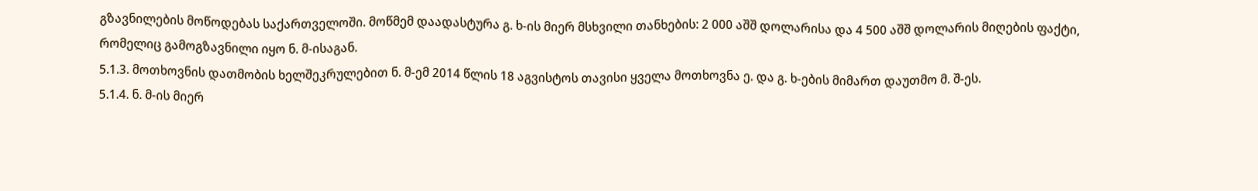გზავნილების მოწოდებას საქართველოში. მოწმემ დაადასტურა გ. ხ-ის მიერ მსხვილი თანხების: 2 000 აშშ დოლარისა და 4 500 აშშ დოლარის მიღების ფაქტი, რომელიც გამოგზავნილი იყო ნ. მ-ისაგან.
5.1.3. მოთხოვნის დათმობის ხელშეკრულებით ნ. მ-ემ 2014 წლის 18 აგვისტოს თავისი ყველა მოთხოვნა ე. და გ. ხ-ების მიმართ დაუთმო მ. შ-ეს.
5.1.4. ნ. მ-ის მიერ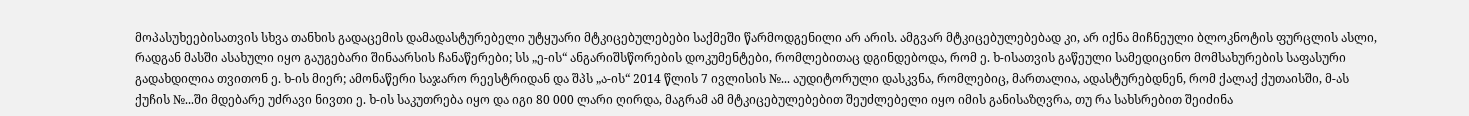მოპასუხეებისათვის სხვა თანხის გადაცემის დამადასტურებელი უტყუარი მტკიცებულებები საქმეში წარმოდგენილი არ არის. ამგვარ მტკიცებულებებად კი, არ იქნა მიჩნეული ბლოკნოტის ფურცლის ასლი, რადგან მასში ასახული იყო გაუგებარი შინაარსის ჩანაწერები; სს „ე-ის“ ანგარიშსწორების დოკუმენტები, რომლებითაც დგინდებოდა, რომ ე. ხ-ისათვის გაწეული სამედიცინო მომსახურების საფასური გადახდილია თვითონ ე. ხ-ის მიერ; ამონაწერი საჯარო რეესტრიდან და შპს „ა-ის“ 2014 წლის 7 ივლისის №... აუდიტორული დასკვნა, რომლებიც, მართალია, ადასტურებდნენ, რომ ქალაქ ქუთაისში, მ-ას ქუჩის №...ში მდებარე უძრავი ნივთი ე. ხ-ის საკუთრება იყო და იგი 80 000 ლარი ღირდა, მაგრამ ამ მტკიცებულებებით შეუძლებელი იყო იმის განისაზღვრა, თუ რა სახსრებით შეიძინა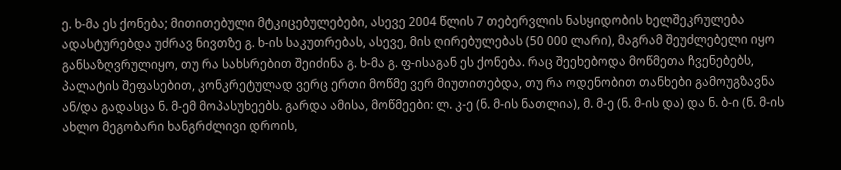ე. ხ-მა ეს ქონება; მითითებული მტკიცებულებები, ასევე 2004 წლის 7 თებერვლის ნასყიდობის ხელშეკრულება ადასტურებდა უძრავ ნივთზე გ. ხ-ის საკუთრებას, ასევე, მის ღირებულებას (50 000 ლარი), მაგრამ შეუძლებელი იყო განსაზღვრულიყო, თუ რა სახსრებით შეიძინა გ. ხ-მა გ. ფ-ისაგან ეს ქონება. რაც შეეხებოდა მოწმეთა ჩვენებებს, პალატის შეფასებით, კონკრეტულად ვერც ერთი მოწმე ვერ მიუთითებდა, თუ რა ოდენობით თანხები გამოუგზავნა ან/და გადასცა ნ. მ-ემ მოპასუხეებს. გარდა ამისა, მოწმეები: ლ. კ-ე (ნ. მ-ის ნათლია), მ. მ-ე (ნ. მ-ის და) და ნ. ბ-ი (ნ. მ-ის ახლო მეგობარი ხანგრძლივი დროის,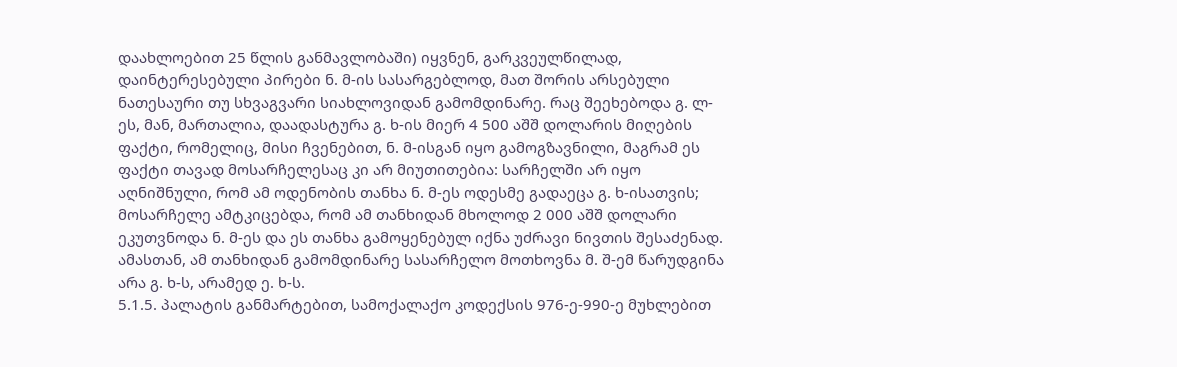დაახლოებით 25 წლის განმავლობაში) იყვნენ, გარკვეულწილად, დაინტერესებული პირები ნ. მ-ის სასარგებლოდ, მათ შორის არსებული ნათესაური თუ სხვაგვარი სიახლოვიდან გამომდინარე. რაც შეეხებოდა გ. ლ-ეს, მან, მართალია, დაადასტურა გ. ხ-ის მიერ 4 500 აშშ დოლარის მიღების ფაქტი, რომელიც, მისი ჩვენებით, ნ. მ-ისგან იყო გამოგზავნილი, მაგრამ ეს ფაქტი თავად მოსარჩელესაც კი არ მიუთითებია: სარჩელში არ იყო აღნიშნული, რომ ამ ოდენობის თანხა ნ. მ-ეს ოდესმე გადაეცა გ. ხ-ისათვის; მოსარჩელე ამტკიცებდა, რომ ამ თანხიდან მხოლოდ 2 000 აშშ დოლარი ეკუთვნოდა ნ. მ-ეს და ეს თანხა გამოყენებულ იქნა უძრავი ნივთის შესაძენად. ამასთან, ამ თანხიდან გამომდინარე სასარჩელო მოთხოვნა მ. შ-ემ წარუდგინა არა გ. ხ-ს, არამედ ე. ხ-ს.
5.1.5. პალატის განმარტებით, სამოქალაქო კოდექსის 976-ე-990-ე მუხლებით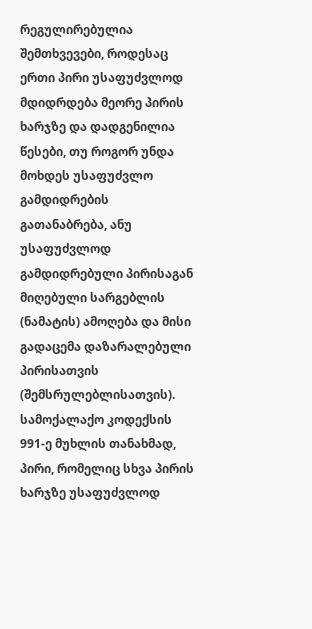რეგულირებულია შემთხვევები, როდესაც ერთი პირი უსაფუძვლოდ მდიდრდება მეორე პირის ხარჯზე და დადგენილია წესები, თუ როგორ უნდა მოხდეს უსაფუძვლო გამდიდრების გათანაბრება, ანუ უსაფუძვლოდ გამდიდრებული პირისაგან მიღებული სარგებლის (ნამატის) ამოღება და მისი გადაცემა დაზარალებული პირისათვის (შემსრულებლისათვის). სამოქალაქო კოდექსის 991-ე მუხლის თანახმად, პირი, რომელიც სხვა პირის ხარჯზე უსაფუძვლოდ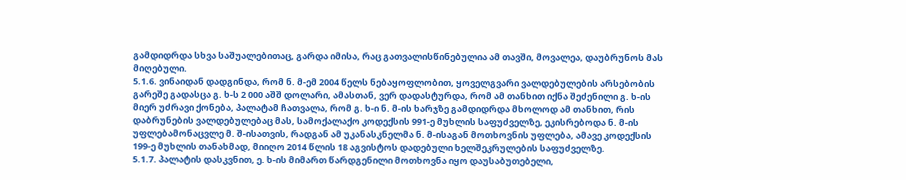გამდიდრდა სხვა საშუალებითაც, გარდა იმისა, რაც გათვალისწინებულია ამ თავში, მოვალეა, დაუბრუნოს მას მიღებული.
5.1.6. ვინაიდან დადგინდა, რომ ნ. მ-ემ 2004 წელს ნებაყოფლობით, ყოველგვარი ვალდებულების არსებობის გარეშე გადასცა გ. ხ-ს 2 000 აშშ დოლარი, ამასთან, ვერ დადასტურდა, რომ ამ თანხით იქნა შეძენილი გ. ხ-ის მიერ უძრავი ქონება, პალატამ ჩათვალა, რომ გ. ხ-ი ნ. მ-ის ხარჯზე გამდიდრდა მხოლოდ ამ თანხით, რის დაბრუნების ვალდებულებაც მას, სამოქალაქო კოდექსის 991-ე მუხლის საფუძველზე, ეკისრებოდა ნ. მ-ის უფლებამონაცვლე მ. შ-ისათვის, რადგან ამ უკანასკნელმა ნ. მ-ისაგან მოთხოვნის უფლება, ამავე კოდექსის 199-ე მუხლის თანახმად, მიიღო 2014 წლის 18 აგვისტოს დადებული ხელშეკრულების საფუძველზე.
5.1.7. პალატის დასკვნით, ე. ხ-ის მიმართ წარდგენილი მოთხოვნა იყო დაუსაბუთებელი,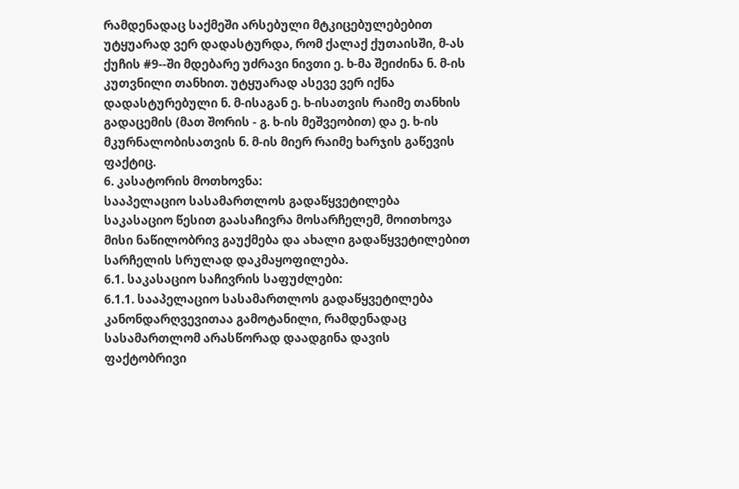რამდენადაც საქმეში არსებული მტკიცებულებებით უტყუარად ვერ დადასტურდა, რომ ქალაქ ქუთაისში, მ-ას ქუჩის #9--ში მდებარე უძრავი ნივთი ე. ხ-მა შეიძინა ნ. მ-ის კუთვნილი თანხით. უტყუარად ასევე ვერ იქნა დადასტურებული ნ. მ-ისაგან ე. ხ-ისათვის რაიმე თანხის გადაცემის (მათ შორის - გ. ხ-ის მეშვეობით) და ე. ხ-ის მკურნალობისათვის ნ. მ-ის მიერ რაიმე ხარჯის გაწევის ფაქტიც.
6. კასატორის მოთხოვნა:
სააპელაციო სასამართლოს გადაწყვეტილება საკასაციო წესით გაასაჩივრა მოსარჩელემ, მოითხოვა მისი ნაწილობრივ გაუქმება და ახალი გადაწყვეტილებით სარჩელის სრულად დაკმაყოფილება.
6.1. საკასაციო საჩივრის საფუძლები:
6.1.1. სააპელაციო სასამართლოს გადაწყვეტილება კანონდარღვევითაა გამოტანილი, რამდენადაც სასამართლომ არასწორად დაადგინა დავის ფაქტობრივი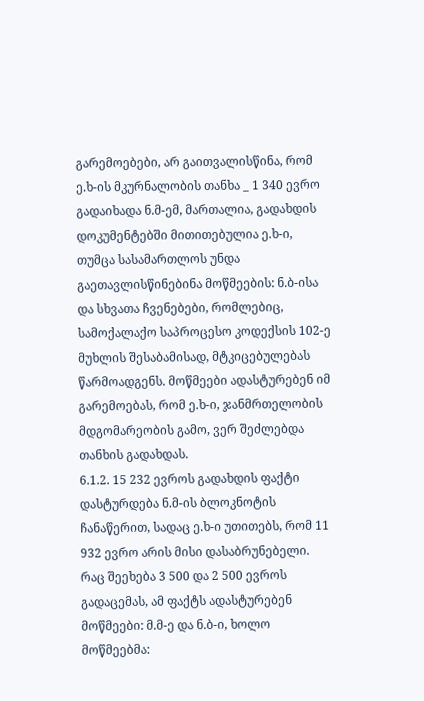გარემოებები, არ გაითვალისწინა, რომ ე.ხ-ის მკურნალობის თანხა _ 1 340 ევრო გადაიხადა ნ.მ-ემ, მართალია, გადახდის დოკუმენტებში მითითებულია ე.ხ-ი, თუმცა სასამართლოს უნდა გაეთავლისწინებინა მოწმეების: ნ.ბ-ისა და სხვათა ჩვენებები, რომლებიც, სამოქალაქო საპროცესო კოდექსის 102-ე მუხლის შესაბამისად, მტკიცებულებას წარმოადგენს. მოწმეები ადასტურებენ იმ გარემოებას, რომ ე.ხ-ი, ჯანმრთელობის მდგომარეობის გამო, ვერ შეძლებდა თანხის გადახდას.
6.1.2. 15 232 ევროს გადახდის ფაქტი დასტურდება ნ.მ-ის ბლოკნოტის ჩანაწერით, სადაც ე.ხ-ი უთითებს, რომ 11 932 ევრო არის მისი დასაბრუნებელი. რაც შეეხება 3 500 და 2 500 ევროს გადაცემას, ამ ფაქტს ადასტურებენ მოწმეები: მ.მ-ე და ნ.ბ-ი, ხოლო მოწმეებმა: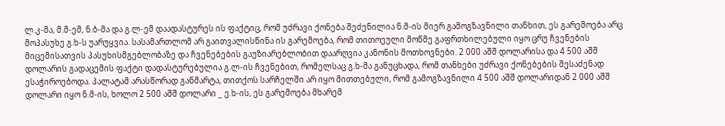ლ.კ-მა, მ.მ-ემ, ნ.ბ-მა და გ.ლ-ემ დაადასტურეს ის ფაქტიც, რომ უძრავი ქონება შეძენილია ნ.მ-ის მიერ გამოგზავნილი თანხით, ეს გარემოება არც მოპასუხე გ.ხ-ს უარუყვია. სასამართლომ არ გაითვალისწინა ის გარემოება, რომ თითოეული მოწმე გაფრთხილებული იყო ცრუ ჩვენების მიცემისათვის პასუხისმგებლობაზე და ჩვენებების გაუზიარებლობით დაარღვია კანონის მოთხოვნები. 2 000 აშშ დოლარისა და 4 500 აშშ დოლარის გადაცემის ფაქტი დადასტურებულია გ.ლ-ის ჩვენებით, რომელსაც გ.ხ-მა განუცხადა, რომ თანხები უძრავი ქონებების შესაძენად ესაჭიროებოდა. პალატამ არასწორად განმარტა, თითქოს სარჩელში არ იყო მითთებული, რომ გამოგზავნილი 4 500 აშშ დოლარიდან 2 000 აშშ დოლარი იყო ნ.მ-ის, ხოლო 2 500 აშშ დოლარი _ ე.ხ-ის, ეს გარემოება მხარემ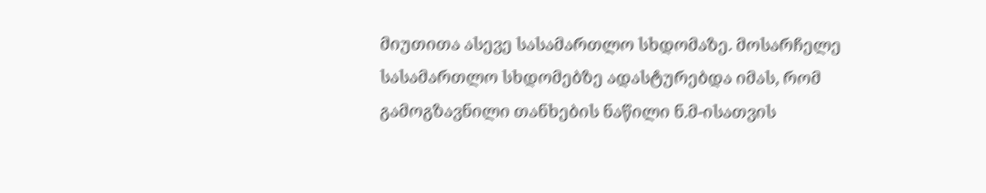მიუთითა ასევე სასამართლო სხდომაზე. მოსარჩელე სასამართლო სხდომებზე ადასტურებდა იმას, რომ გამოგზავნილი თანხების ნაწილი ნ.მ-ისათვის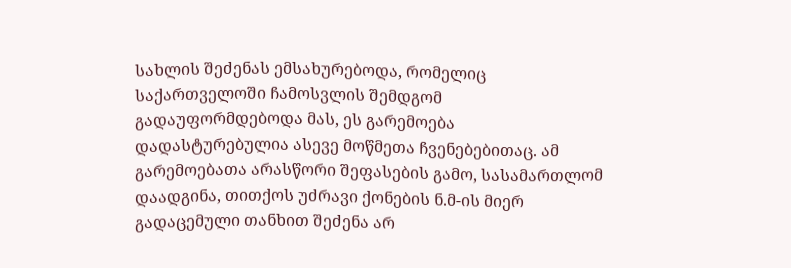სახლის შეძენას ემსახურებოდა, რომელიც საქართველოში ჩამოსვლის შემდგომ გადაუფორმდებოდა მას, ეს გარემოება დადასტურებულია ასევე მოწმეთა ჩვენებებითაც. ამ გარემოებათა არასწორი შეფასების გამო, სასამართლომ დაადგინა, თითქოს უძრავი ქონების ნ.მ-ის მიერ გადაცემული თანხით შეძენა არ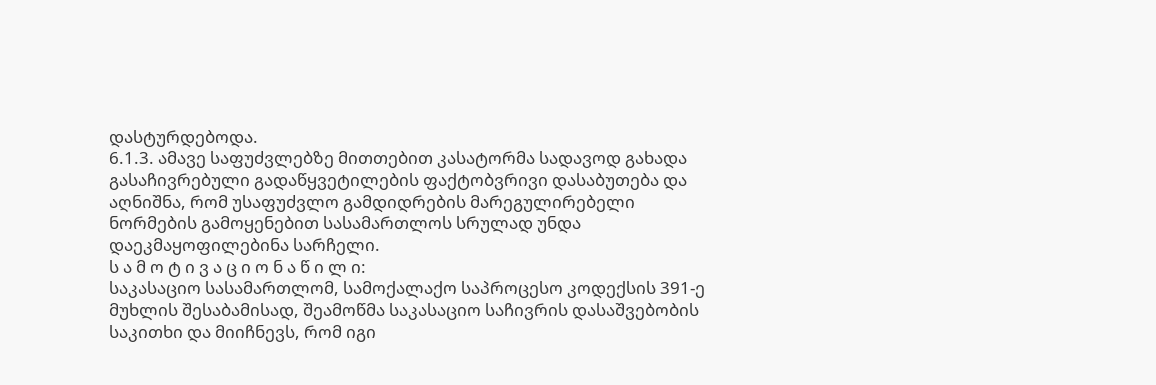დასტურდებოდა.
6.1.3. ამავე საფუძვლებზე მითთებით კასატორმა სადავოდ გახადა გასაჩივრებული გადაწყვეტილების ფაქტობვრივი დასაბუთება და აღნიშნა, რომ უსაფუძვლო გამდიდრების მარეგულირებელი ნორმების გამოყენებით სასამართლოს სრულად უნდა დაეკმაყოფილებინა სარჩელი.
ს ა მ ო ტ ი ვ ა ც ი ო ნ ა წ ი ლ ი:
საკასაციო სასამართლომ, სამოქალაქო საპროცესო კოდექსის 391-ე მუხლის შესაბამისად, შეამოწმა საკასაციო საჩივრის დასაშვებობის საკითხი და მიიჩნევს, რომ იგი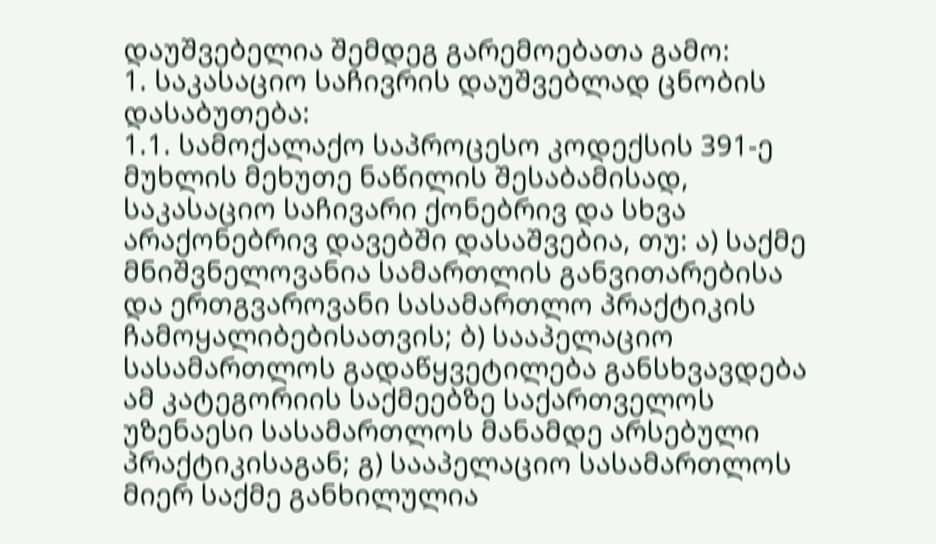დაუშვებელია შემდეგ გარემოებათა გამო:
1. საკასაციო საჩივრის დაუშვებლად ცნობის დასაბუთება:
1.1. სამოქალაქო საპროცესო კოდექსის 391-ე მუხლის მეხუთე ნაწილის შესაბამისად, საკასაციო საჩივარი ქონებრივ და სხვა არაქონებრივ დავებში დასაშვებია, თუ: ა) საქმე მნიშვნელოვანია სამართლის განვითარებისა და ერთგვაროვანი სასამართლო პრაქტიკის ჩამოყალიბებისათვის; ბ) სააპელაციო სასამართლოს გადაწყვეტილება განსხვავდება ამ კატეგორიის საქმეებზე საქართველოს უზენაესი სასამართლოს მანამდე არსებული პრაქტიკისაგან; გ) სააპელაციო სასამართლოს მიერ საქმე განხილულია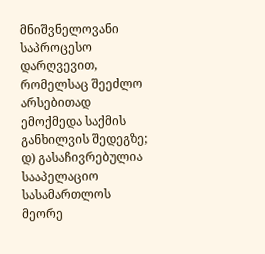მნიშვნელოვანი საპროცესო დარღვევით, რომელსაც შეეძლო არსებითად ემოქმედა საქმის განხილვის შედეგზე; დ) გასაჩივრებულია სააპელაციო სასამართლოს მეორე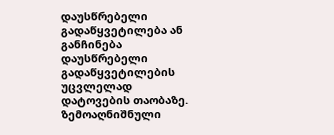დაუსწრებელი გადაწყვეტილება ან განჩინება დაუსწრებელი გადაწყვეტილების უცვლელად დატოვების თაობაზე. ზემოაღნიშნული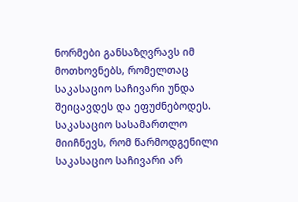ნორმები განსაზღვრავს იმ მოთხოვნებს, რომელთაც საკასაციო საჩივარი უნდა შეიცავდეს და ეფუძნებოდეს. საკასაციო სასამართლო მიიჩნევს, რომ წარმოდგენილი საკასაციო საჩივარი არ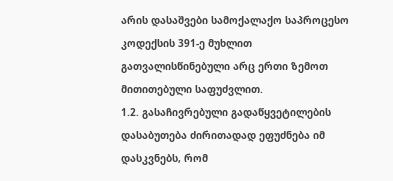არის დასაშვები სამოქალაქო საპროცესო კოდექსის 391-ე მუხლით გათვალისწინებული არც ერთი ზემოთ მითითებული საფუძვლით.
1.2. გასაჩივრებული გადაწყვეტილების დასაბუთება ძირითადად ეფუძნება იმ დასკვნებს, რომ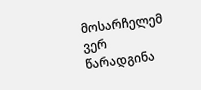მოსარჩელემ ვერ წარადგინა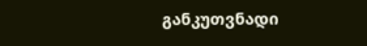განკუთვნადი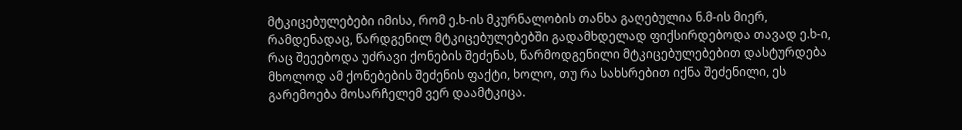მტკიცებულებები იმისა, რომ ე.ხ-ის მკურნალობის თანხა გაღებულია ნ.მ-ის მიერ, რამდენადაც, წარდგენილ მტკიცებულებებში გადამხდელად ფიქსირდებოდა თავად ე.ხ-ი, რაც შეეებოდა უძრავი ქონების შეძენას, წარმოდგენილი მტკიცებულებებით დასტურდება მხოლოდ ამ ქონებების შეძენის ფაქტი, ხოლო, თუ რა სახსრებით იქნა შეძენილი, ეს გარემოება მოსარჩელემ ვერ დაამტკიცა.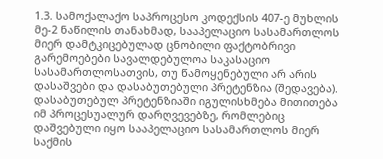1.3. სამოქალაქო საპროცესო კოდექსის 407-ე მუხლის მე-2 ნაწილის თანახმად, სააპელაციო სასამართლოს მიერ დამტკიცებულად ცნობილი ფაქტობრივი გარემოებები სავალდებულოა საკასაციო სასამართლოსათვის, თუ წამოყენებული არ არის დასაშვები და დასაბუთებული პრეტენზია (შედავება). დასაბუთებულ პრეტენზიაში იგულისხმება მითითება იმ პროცესუალურ დარღვევებზე, რომლებიც დაშვებული იყო სააპელაციო სასამართლოს მიერ საქმის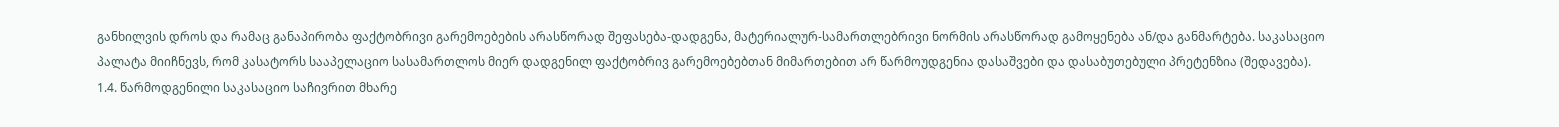განხილვის დროს და რამაც განაპირობა ფაქტობრივი გარემოებების არასწორად შეფასება-დადგენა, მატერიალურ-სამართლებრივი ნორმის არასწორად გამოყენება ან/და განმარტება. საკასაციო პალატა მიიჩნევს, რომ კასატორს სააპელაციო სასამართლოს მიერ დადგენილ ფაქტობრივ გარემოებებთან მიმართებით არ წარმოუდგენია დასაშვები და დასაბუთებული პრეტენზია (შედავება).
1.4. წარმოდგენილი საკასაციო საჩივრით მხარე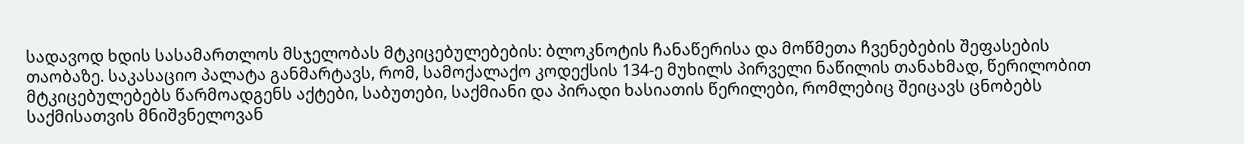სადავოდ ხდის სასამართლოს მსჯელობას მტკიცებულებების: ბლოკნოტის ჩანაწერისა და მოწმეთა ჩვენებების შეფასების თაობაზე. საკასაციო პალატა განმარტავს, რომ, სამოქალაქო კოდექსის 134-ე მუხილს პირველი ნაწილის თანახმად, წერილობით მტკიცებულებებს წარმოადგენს აქტები, საბუთები, საქმიანი და პირადი ხასიათის წერილები, რომლებიც შეიცავს ცნობებს საქმისათვის მნიშვნელოვან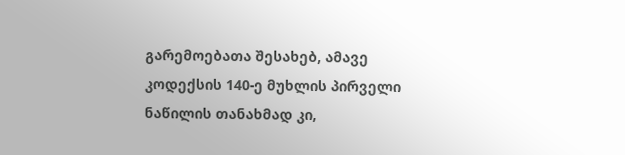გარემოებათა შესახებ, ამავე კოდექსის 140-ე მუხლის პირველი ნაწილის თანახმად კი,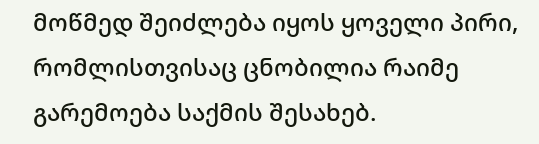მოწმედ შეიძლება იყოს ყოველი პირი, რომლისთვისაც ცნობილია რაიმე გარემოება საქმის შესახებ.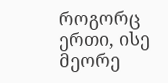როგორც ერთი, ისე მეორე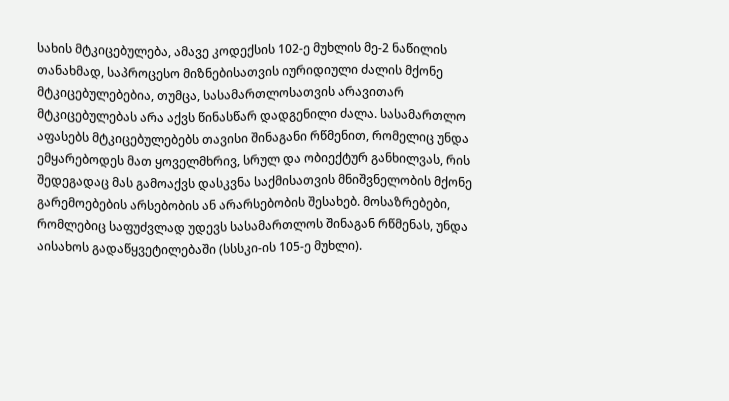სახის მტკიცებულება, ამავე კოდექსის 102-ე მუხლის მე-2 ნაწილის თანახმად, საპროცესო მიზნებისათვის იურიდიული ძალის მქონე მტკიცებულებებია, თუმცა, სასამართლოსათვის არავითარ მტკიცებულებას არა აქვს წინასწარ დადგენილი ძალა. სასამართლო აფასებს მტკიცებულებებს თავისი შინაგანი რწმენით, რომელიც უნდა ემყარებოდეს მათ ყოველმხრივ, სრულ და ობიექტურ განხილვას, რის შედეგადაც მას გამოაქვს დასკვნა საქმისათვის მნიშვნელობის მქონე გარემოებების არსებობის ან არარსებობის შესახებ. მოსაზრებები, რომლებიც საფუძვლად უდევს სასამართლოს შინაგან რწმენას, უნდა აისახოს გადაწყვეტილებაში (სსსკი-ის 105-ე მუხლი).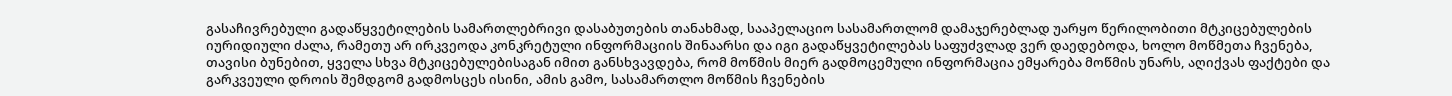გასაჩივრებული გადაწყვეტილების სამართლებრივი დასაბუთების თანახმად, სააპელაციო სასამართლომ დამაჯერებლად უარყო წერილობითი მტკიცებულების იურიდიული ძალა, რამეთუ არ ირკვეოდა კონკრეტული ინფორმაციის შინაარსი და იგი გადაწყვეტილებას საფუძვლად ვერ დაედებოდა, ხოლო მოწმეთა ჩვენება, თავისი ბუნებით, ყველა სხვა მტკიცებულებისაგან იმით განსხვავდება, რომ მოწმის მიერ გადმოცემული ინფორმაცია ემყარება მოწმის უნარს, აღიქვას ფაქტები და გარკვეული დროის შემდგომ გადმოსცეს ისინი, ამის გამო, სასამართლო მოწმის ჩვენების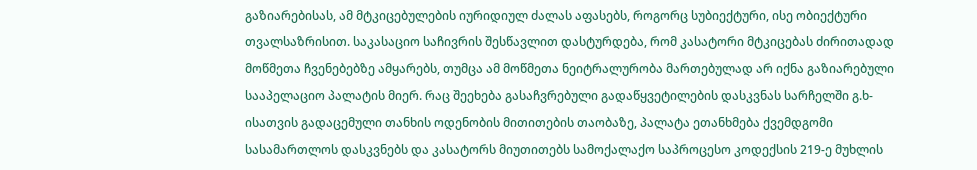გაზიარებისას, ამ მტკიცებულების იურიდიულ ძალას აფასებს, როგორც სუბიექტური, ისე ობიექტური თვალსაზრისით. საკასაციო საჩივრის შესწავლით დასტურდება, რომ კასატორი მტკიცებას ძირითადად მოწმეთა ჩვენებებზე ამყარებს, თუმცა ამ მოწმეთა ნეიტრალურობა მართებულად არ იქნა გაზიარებული სააპელაციო პალატის მიერ. რაც შეეხება გასაჩვრებული გადაწყვეტილების დასკვნას სარჩელში გ.ხ-ისათვის გადაცემული თანხის ოდენობის მითითების თაობაზე, პალატა ეთანხმება ქვემდგომი სასამართლოს დასკვნებს და კასატორს მიუთითებს სამოქალაქო საპროცესო კოდექსის 219-ე მუხლის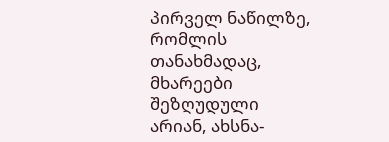პირველ ნაწილზე, რომლის თანახმადაც, მხარეები შეზღუდული არიან, ახსნა-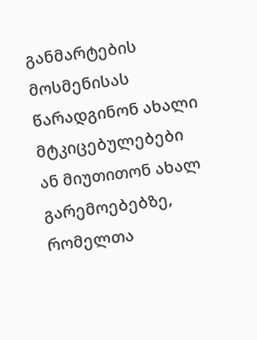განმარტების მოსმენისას წარადგინონ ახალი მტკიცებულებები ან მიუთითონ ახალ გარემოებებზე, რომელთა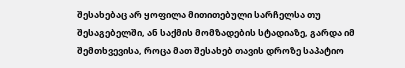შესახებაც არ ყოფილა მითითებული სარჩელსა თუ შესაგებელში, ან საქმის მომზადების სტადიაზე, გარდა იმ შემთხვევისა, როცა მათ შესახებ თავის დროზე საპატიო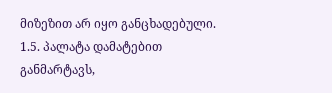მიზეზით არ იყო განცხადებული.
1.5. პალატა დამატებით განმარტავს,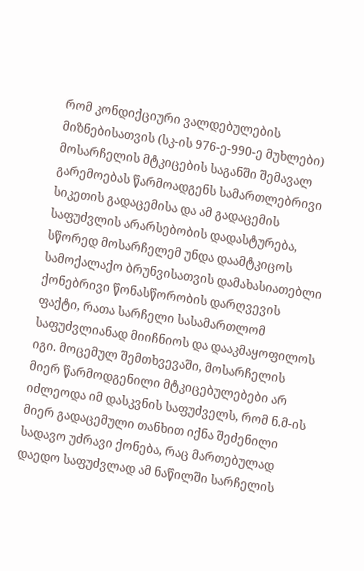რომ კონდიქციური ვალდებულების მიზნებისათვის (სკ-ის 976-ე-990-ე მუხლები) მოსარჩელის მტკიცების საგანში შემავალ გარემოებას წარმოადგენს სამართლებრივი სიკეთის გადაცემისა და ამ გადაცემის საფუძვლის არარსებობის დადასტურება, სწორედ მოსარჩელემ უნდა დაამტკიცოს სამოქალაქო ბრუნვისათვის დამახასიათებლი ქონებრივი წონასწორობის დარღვევის ფაქტი, რათა სარჩელი სასამართლომ საფუძვლიანად მიიჩნიოს და დააკმაყოფილოს იგი. მოცემულ შემთხვევაში, მოსარჩელის მიერ წარმოდგენილი მტკიცებულებები არ იძლეოდა იმ დასკვნის საფუძველს, რომ ნ.მ-ის მიერ გადაცემული თანხით იქნა შეძენილი სადავო უძრავი ქონება, რაც მართებულად დაედო საფუძვლად ამ ნაწილში სარჩელის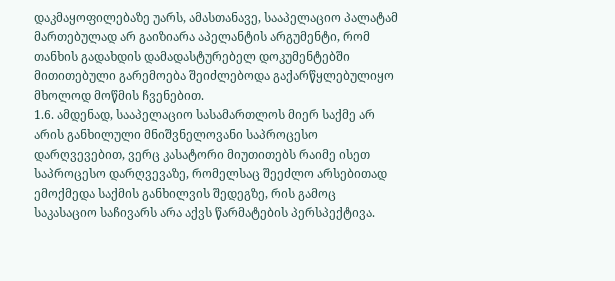დაკმაყოფილებაზე უარს, ამასთანავე, სააპელაციო პალატამ მართებულად არ გაიზიარა აპელანტის არგუმენტი, რომ თანხის გადახდის დამადასტურებელ დოკუმენტებში მითითებული გარემოება შეიძლებოდა გაქარწყლებულიყო მხოლოდ მოწმის ჩვენებით.
1.6. ამდენად, სააპელაციო სასამართლოს მიერ საქმე არ არის განხილული მნიშვნელოვანი საპროცესო დარღვევებით, ვერც კასატორი მიუთითებს რაიმე ისეთ საპროცესო დარღვევაზე, რომელსაც შეეძლო არსებითად ემოქმედა საქმის განხილვის შედეგზე, რის გამოც საკასაციო საჩივარს არა აქვს წარმატების პერსპექტივა.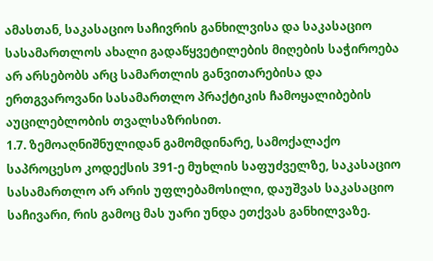ამასთან, საკასაციო საჩივრის განხილვისა და საკასაციო სასამართლოს ახალი გადაწყვეტილების მიღების საჭიროება არ არსებობს არც სამართლის განვითარებისა და ერთგვაროვანი სასამართლო პრაქტიკის ჩამოყალიბების აუცილებლობის თვალსაზრისით.
1.7. ზემოაღნიშნულიდან გამომდინარე, სამოქალაქო საპროცესო კოდექსის 391-ე მუხლის საფუძველზე, საკასაციო სასამართლო არ არის უფლებამოსილი, დაუშვას საკასაციო საჩივარი, რის გამოც მას უარი უნდა ეთქვას განხილვაზე.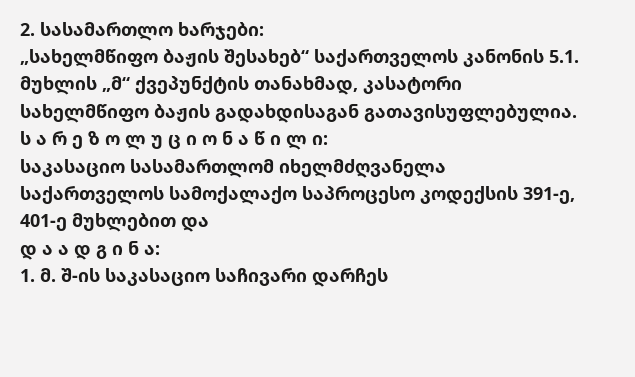2. სასამართლო ხარჯები:
„სახელმწიფო ბაჟის შესახებ“ საქართველოს კანონის 5.1. მუხლის „მ“ ქვეპუნქტის თანახმად, კასატორი სახელმწიფო ბაჟის გადახდისაგან გათავისუფლებულია.
ს ა რ ე ზ ო ლ უ ც ი ო ნ ა წ ი ლ ი:
საკასაციო სასამართლომ იხელმძღვანელა საქართველოს სამოქალაქო საპროცესო კოდექსის 391-ე, 401-ე მუხლებით და
დ ა ა დ გ ი ნ ა:
1. მ. შ-ის საკასაციო საჩივარი დარჩეს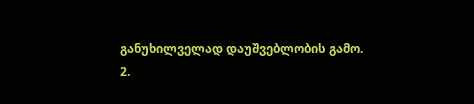განუხილველად დაუშვებლობის გამო.
2.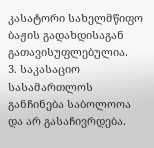კასატორი სახელმწიფო ბაჟის გადახდისაგან გათავისუფლებულია.
3. საკასაციო სასამართლოს განჩინება საბოლოოა და არ გასაჩივრდება.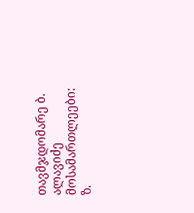თავმჯდომარე ბ. ალავიძე
მოსამართლეები: ზ.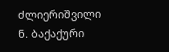ძლიერიშვილი
ნ. ბაქაქური